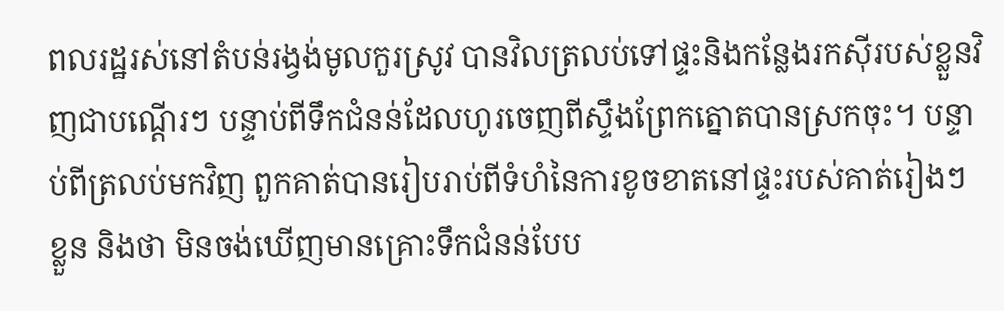ពលរដ្ឋរស់នៅតំបន់រង្វង់មូលកួរស្រូវ បានវិលត្រលប់ទៅផ្ទះនិងកន្លែងរកស៊ីរបស់ខ្លួនវិញជាបណ្ដើរៗ បន្ទាប់ពីទឹកជំនន់ដែលហូរចេញពីស្ទឹងព្រែកត្នោតបានស្រកចុះ។ បន្ទាប់ពីត្រលប់មកវិញ ពួកគាត់បានរៀបរាប់ពីទំហំនៃការខូចខាតនៅផ្ទះរបស់គាត់រៀងៗខ្លួន និងថា មិនចង់ឃើញមានគ្រោះទឹកជំនន់បែប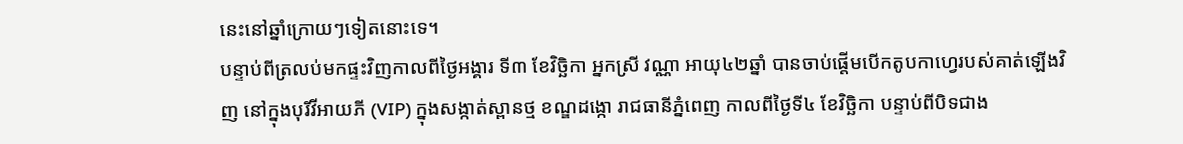នេះនៅឆ្នាំក្រោយៗទៀតនោះទេ។
បន្ទាប់ពីត្រលប់មកផ្ទះវិញកាលពីថ្ងៃអង្គារ ទី៣ ខែវិច្ឆិកា អ្នកស្រី វណ្ណា អាយុ៤២ឆ្នាំ បានចាប់ផ្ដើមបើកតូបកាហ្វេរបស់គាត់ឡើងវិញ នៅក្នុងបុរីវីអាយភី (VIP) ក្នុងសង្កាត់ស្ពានថ្ម ខណ្ឌដង្កោ រាជធានីភ្នំពេញ កាលពីថ្ងៃទី៤ ខែវិច្ឆិកា បន្ទាប់ពីបិទជាង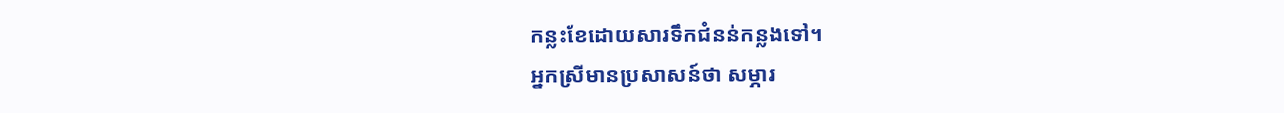កន្លះខែដោយសារទឹកជំនន់កន្លងទៅ។
អ្នកស្រីមានប្រសាសន៍ថា សម្ភារ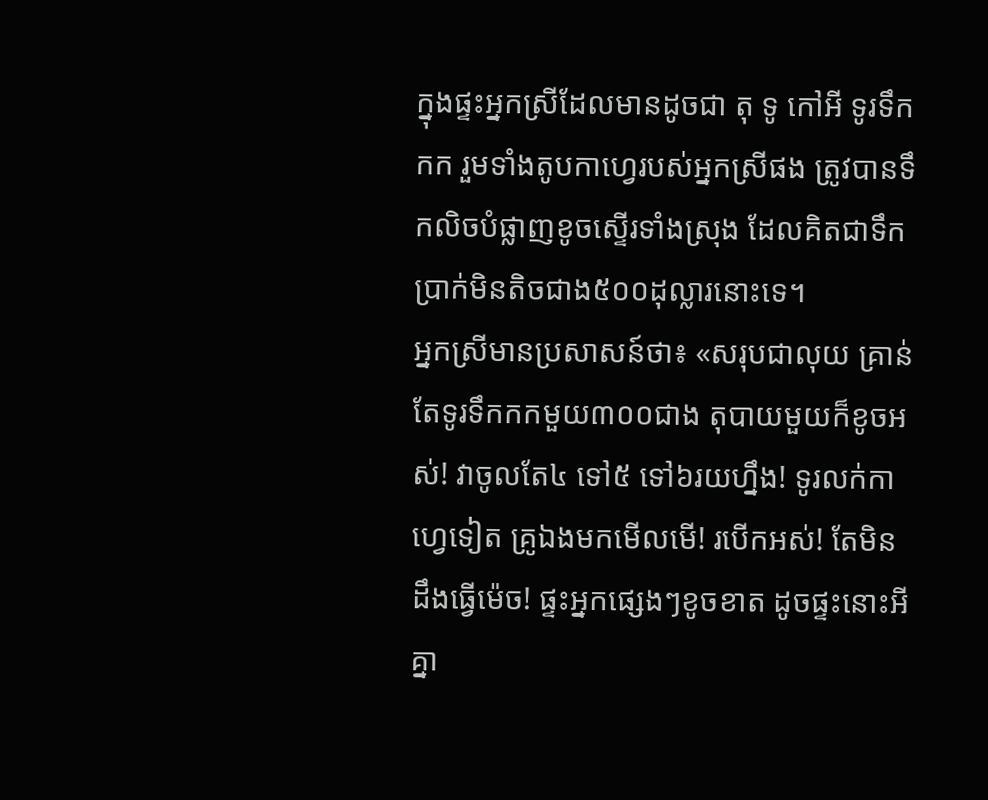ក្នុងផ្ទះអ្នកស្រីដែលមានដូចជា តុ ទូ កៅអី ទូរទឹកកក រួមទាំងតូបកាហ្វេរបស់អ្នកស្រីផង ត្រូវបានទឹកលិចបំផ្លាញខូចស្ទើរទាំងស្រុង ដែលគិតជាទឹកប្រាក់មិនតិចជាង៥០០ដុល្លារនោះទេ។
អ្នកស្រីមានប្រសាសន៍ថា៖ «សរុបជាលុយ គ្រាន់តែទូរទឹកកកមួយ៣០០ជាង តុបាយមួយក៏ខូចអស់! វាចូលតែ៤ ទៅ៥ ទៅ៦រយហ្នឹង! ទូរលក់កាហ្វេទៀត គ្រូឯងមកមើលមើ! របើកអស់! តែមិនដឹងធ្វើម៉េច! ផ្ទះអ្នកផ្សេងៗខូចខាត ដូចផ្ទះនោះអី គ្នា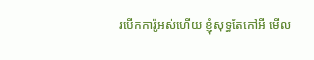របើកការ៉ូអស់ហើយ ខ្ញុំសុទ្ធតែកៅអី មើល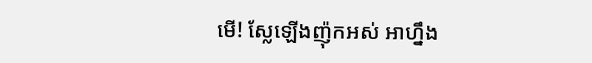មើ! ស្លែឡើងញ៉ុកអស់ អាហ្នឹង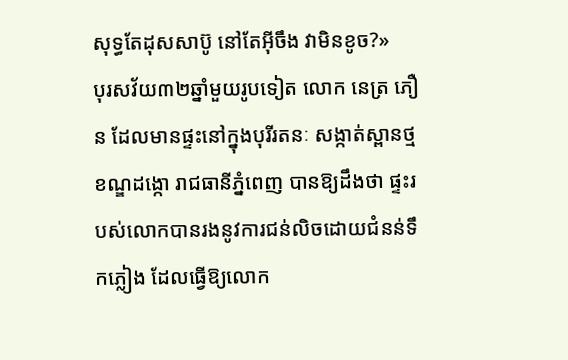សុទ្ធតែដុសសាប៊ូ នៅតែអ៊ីចឹង វាមិនខូច?»
បុរសវ័យ៣២ឆ្នាំមួយរូបទៀត លោក នេត្រ ភឿន ដែលមានផ្ទះនៅក្នុងបុរីរតនៈ សង្កាត់ស្ពានថ្ម ខណ្ឌដង្កោ រាជធានីភ្នំពេញ បានឱ្យដឹងថា ផ្ទះរបស់លោកបានរងនូវការជន់លិចដោយជំនន់ទឹកភ្លៀង ដែលធ្វើឱ្យលោក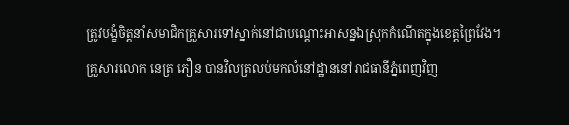ត្រូវបង្ខំចិត្តនាំសមាជិកគ្រួសារទៅស្នាក់នៅជាបណ្តោះអាសន្នឯស្រុកកំណើតក្នុងខេត្តព្រៃវែង។
គ្រួសារលោក នេត្រ ភឿន បានវិលត្រលប់មកលំនៅដ្ឋាននៅរាជធានីភ្នំពេញវិញ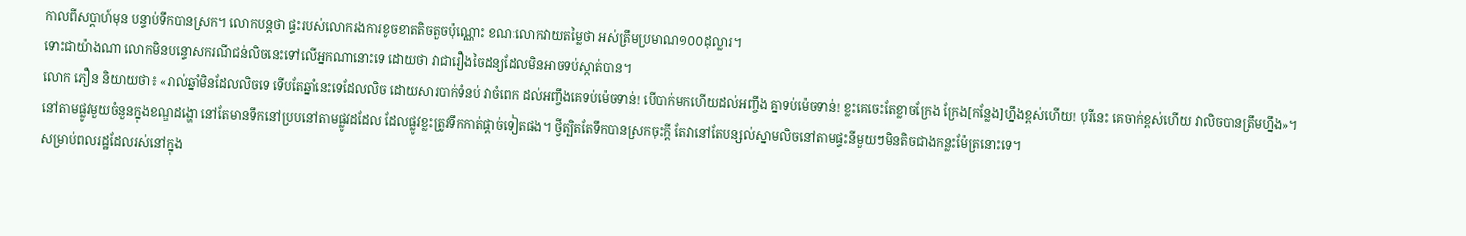កាលពីសប្តាហ៍មុន បន្ទាប់ទឹកបានស្រក។ លោកបន្តថា ផ្ទះរបស់លោករងការខូចខាតតិចតួចប៉ុណ្ណោះ ខណៈលោកវាយតម្លៃថា អស់ត្រឹមប្រមាណ១០០ដុល្លារ។
ទោះជាយ៉ាងណា លោកមិនបន្ទោសករណីជន់លិចនេះទៅលើអ្នកណានោះទេ ដោយថា វាជារឿងចៃដន្យដែលមិនអាចទប់ស្កាត់បាន។
លោក ភឿន និយាយថា៖ «រាល់ឆ្នាំមិនដែលលិចទេ ទើបតែឆ្នាំនេះទេដែលលិច ដោយសារបាក់ទំនប់ វាចំពេក ដល់អញ្ចឹងគេទប់ម៉េចទាន់! បើបាក់មកហើយដល់អញ្ចឹង គ្នាទប់ម៉េចទាន់! ខ្លះគេចេះតែខ្លាចក្រែង ក្រែង[កន្លែង]ហ្នឹងខ្ពស់ហើយ! បុរីនេះ គេចាក់ខ្ពស់ហើយ វាលិចបានត្រឹមហ្នឹង»។
នៅតាមផ្លូវមួយចំនួនក្នុងខណ្ឌដង្ហោ នៅតែមានទឹកនៅប្របនៅតាមផ្លូវដដែល ដែលផ្លូវខ្លះត្រូវទឹកកាត់ផ្ដាច់ទៀតផង។ ថ្វីត្បិតតែទឹកបានស្រកចុះក្ដី តែវានៅតែបន្សល់ស្នាមលិចនៅតាមផ្ទះនីមួយៗមិនតិចជាងកន្លះម៉ែត្រនោះទេ។
សម្រាប់ពលរដ្ឋដែលរស់នៅក្នុង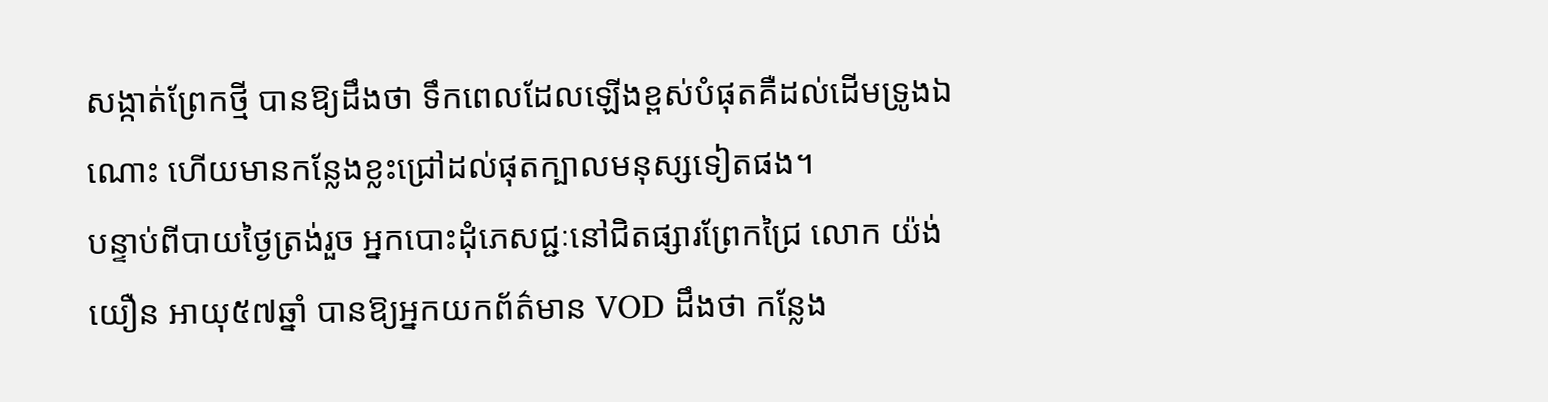សង្កាត់ព្រែកថ្មី បានឱ្យដឹងថា ទឹកពេលដែលឡើងខ្ពស់បំផុតគឺដល់ដើមទ្រូងឯណោះ ហើយមានកន្លែងខ្លះជ្រៅដល់ផុតក្បាលមនុស្សទៀតផង។
បន្ទាប់ពីបាយថ្ងៃត្រង់រួច អ្នកបោះដុំភេសជ្ជៈនៅជិតផ្សារព្រែកជ្រៃ លោក យ៉ង់ យឿន អាយុ៥៧ឆ្នាំ បានឱ្យអ្នកយកព័ត៌មាន VOD ដឹងថា កន្លែង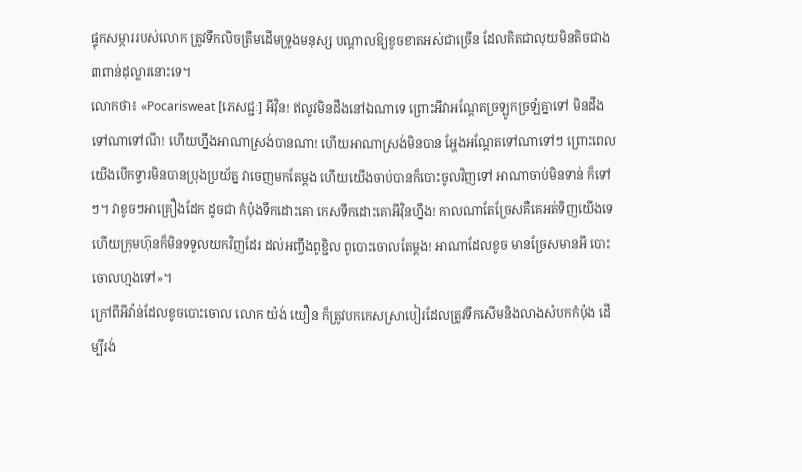ផ្ទុកសម្ភាររបស់លោក ត្រូវទឹកលិចត្រឹមដើមទ្រូងមនុស្ស បណ្តាលឱ្យខូចខាតអស់ជាច្រើន ដែលគិតជាលុយមិនតិចជាង៣ពាន់ដុល្លារនោះទេ។
លោកថា៖ «Pocarisweat [ភេសជ្ជៈ] អីវ៉ិន! ឥលូវមិនដឹងនៅឯណាទេ ព្រោះអីវាអណ្ដែតច្រឡូកច្រឡំគ្នាទៅ មិនដឹងទៅណាទៅណី! ហើយហ្នឹងអាណាស្រង់បានណា! ហើយអាណាស្រង់មិនបាន អ្ហែងអណ្ដែតទៅណាទៅៗ ព្រោះពេលយើងបើកទ្វារមិនបានប្រុងប្រយ័ត្ន វាចេញមកតែម្ដង ហើយយើងចាប់បានក៏បោះចូលវិញទៅ អាណាចាប់មិនទាន់ ក៏ទៅៗ។ វាខូចៗអាគ្រឿងដែក ដូចជា កំប៉ុងទឹកដោះគោ កេសទឹកដោះគោអីវ៉ិនហ្នឹង! កាលណាតែច្រែសគឺគេអត់ទិញយើងទេ ហើយក្រុមហ៊ុនក៏មិនទទួលយកវិញដែរ ដល់អញ្ចឹងពូខ្ជិល ពូបោះចោលតែម្ដង! អាណាដែលខូច មានច្រែសមានអី បោះចោលហ្មងទៅ»។
ក្រៅពីអីវ៉ាន់ដែលខូចបោះចោល លោក យ៉ង់ យឿន ក៏ត្រូវបកកេសស្រាបៀរដែលត្រូវទឹកសើមនិងលាងសំបកកំប៉ុង ដើម្បីរង់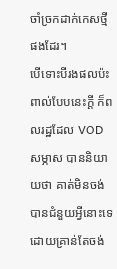ចាំច្រកដាក់កេសថ្មីផងដែរ។
បើទោះបីរងផលប៉ះពាល់បែបនេះក្ដី ក៏ពលរដ្ឋដែល VOD សម្ភាស បាននិយាយថា គាត់មិនចង់បានជំនួយអ្វីនោះទេ ដោយគ្រាន់តែចង់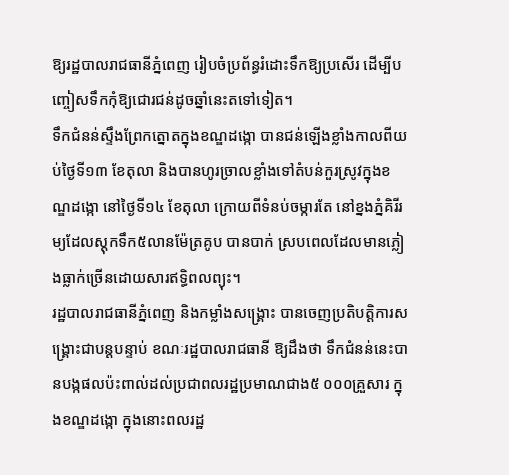ឱ្យរដ្ឋបាលរាជធានីភ្នំពេញ រៀបចំប្រព័ន្ធរំដោះទឹកឱ្យប្រសើរ ដើម្បីបញ្ចៀសទឹកកុំឱ្យជោរជន់ដូចឆ្នាំនេះតទៅទៀត។
ទឹកជំនន់ស្ទឹងព្រែកត្នោតក្នុងខណ្ឌដង្កោ បានជន់ឡើងខ្លាំងកាលពីយប់ថ្ងៃទី១៣ ខែតុលា និងបានហូរច្រាលខ្លាំងទៅតំបន់កួរស្រូវក្នុងខណ្ឌដង្កោ នៅថ្ងៃទី១៤ ខែតុលា ក្រោយពីទំនប់ចម្ការតែ នៅខ្នងភ្នំគិរីរម្យដែលស្តុកទឹក៥លានម៉ែត្រគូប បានបាក់ ស្របពេលដែលមានភ្លៀងធ្លាក់ច្រើនដោយសារឥទ្ធិពលព្យុះ។
រដ្ឋបាលរាជធានីភ្នំពេញ និងកម្លាំងសង្គ្រោះ បានចេញប្រតិបត្តិការសង្គ្រោះជាបន្តបន្ទាប់ ខណៈរដ្ឋបាលរាជធានី ឱ្យដឹងថា ទឹកជំនន់នេះបានបង្កផលប៉ះពាល់ដល់ប្រជាពលរដ្ឋប្រមាណជាង៥ ០០០គ្រួសារ ក្នុងខណ្ឌដង្កោ ក្នុងនោះពលរដ្ឋ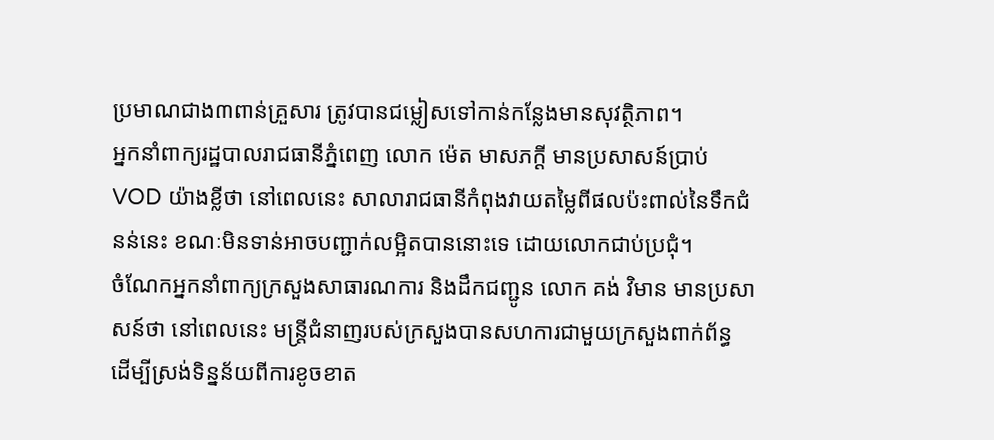ប្រមាណជាង៣ពាន់គ្រួសារ ត្រូវបានជម្លៀសទៅកាន់កន្លែងមានសុវត្ថិភាព។
អ្នកនាំពាក្យរដ្ឋបាលរាជធានីភ្នំពេញ លោក ម៉េត មាសភក្ដី មានប្រសាសន៍ប្រាប់ VOD យ៉ាងខ្លីថា នៅពេលនេះ សាលារាជធានីកំពុងវាយតម្លៃពីផលប៉ះពាល់នៃទឹកជំនន់នេះ ខណៈមិនទាន់អាចបញ្ជាក់លម្អិតបាននោះទេ ដោយលោកជាប់ប្រជុំ។
ចំណែកអ្នកនាំពាក្យក្រសួងសាធារណការ និងដឹកជញ្ជូន លោក គង់ វិមាន មានប្រសាសន៍ថា នៅពេលនេះ មន្ត្រីជំនាញរបស់ក្រសួងបានសហការជាមួយក្រសួងពាក់ព័ន្ធ ដើម្បីស្រង់ទិន្នន័យពីការខូចខាត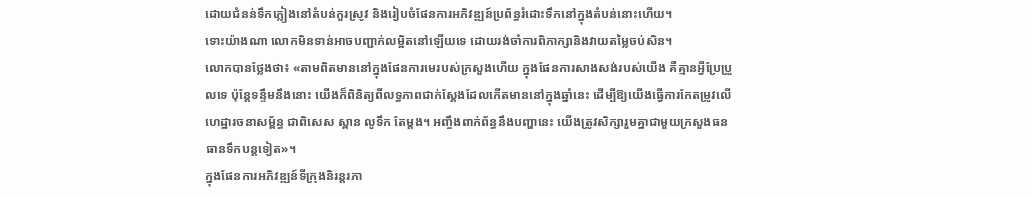ដោយជំនន់ទឹកភ្លៀងនៅតំបន់កួរស្រូវ និងរៀបចំផែនការអភិវឌ្ឍន៍ប្រព័ន្ធរំដោះទឹកនៅក្នុងតំបន់នោះហើយ។
ទោះយ៉ាងណា លោកមិនទាន់អាចបញ្ជាក់លម្អិតនៅឡើយទេ ដោយរង់ចាំការពិភាក្សានិងវាយតម្លៃចប់សិន។
លោកបានថ្លែងថា៖ «តាមពិតមាននៅក្នុងផែនការមេរបស់ក្រសួងហើយ ក្នុងផែនការសាងសង់របស់យើង គឺគ្មានអ្វីប្រែប្រួលទេ ប៉ុន្តែទន្ទឹមនឹងនោះ យើងក៏ពិនិត្យពីលទ្ធភាពជាក់ស្តែងដែលកើតមាននៅក្នុងឆ្នាំនេះ ដើម្បីឱ្យយើងធ្វើការកែតម្រូវលើហេដ្ឋារចនាសម្ព័ន្ធ ជាពិសេស ស្ពាន លូទឹក តែម្តង។ អញ្ចឹងពាក់ព័ន្ធនឹងបញ្ហានេះ យើងត្រូវសិក្សារួមគ្នាជាមួយក្រសួងធនធានទឹកបន្តទៀត»។
ក្នុងផែនការអភិវឌ្ឍន៍ទីក្រុងនិរន្តរភា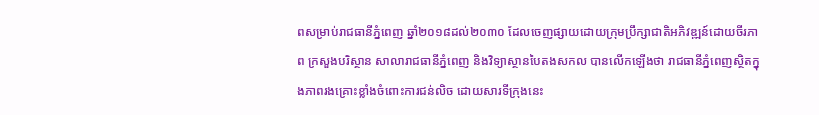ពសម្រាប់រាជធានីភ្នំពេញ ឆ្នាំ២០១៨ដល់២០៣០ ដែលចេញផ្សាយដោយក្រុមប្រឹក្សាជាតិអភិវឌ្ឍន៍ដោយចីរភាព ក្រសួងបរិស្ថាន សាលារាជធានីភ្នំពេញ និងវិទ្យាស្ថានបៃតងសកល បានលើកឡើងថា រាជធានីភ្នំពេញស្ថិតក្នុងភាពរងគ្រោះខ្លាំងចំពោះការជន់លិច ដោយសារទីក្រុងនេះ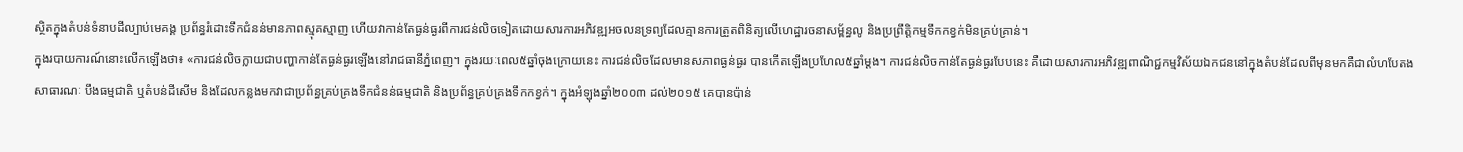ស្ថិតក្នុងតំបន់ទំនាបដីល្បាប់មេគង្គ ប្រព័ន្ធរំដោះទឹកជំនន់មានភាពស្មុគស្មាញ ហើយវាកាន់តែធ្ងន់ធ្ងរពីការជន់លិចទៀតដោយសារការអភិវឌ្ឍអចលនទ្រព្យដែលគ្មានការត្រួតពិនិត្យលើហេដ្ឋារចនាសម្ព័ន្ធលូ និងប្រព្រឹត្តិកម្មទឹកកខ្វក់មិនគ្រប់គ្រាន់។
ក្នុងរបាយការណ៍នោះលើកឡើងថា៖ «ការជន់លិចក្លាយជាបញ្ហាកាន់តែធ្ងន់ធ្ងរឡើងនៅរាជធានីភ្នំពេញ។ ក្នុងរយៈពេល៥ឆ្នាំចុងក្រោយនេះ ការជន់លិចដែលមានសភាពធ្ងន់ធ្ងរ បានកើតឡើងប្រហែល៥ឆ្នាំម្ដង។ ការជន់លិចកាន់តែធ្ងន់ធ្ងរបែបនេះ គឺដោយសារការអភិវឌ្ឍពាណិជ្ជកម្មវិស័យឯកជននៅក្នុងតំបន់ដែលពីមុនមកគឺជាលំហបែតងសាធារណៈ បឹងធម្មជាតិ ឬតំបន់ដីសើម និងដែលកន្លងមកវាជាប្រព័ន្ធគ្រប់គ្រងទឹកជំនន់ធម្មជាតិ និងប្រព័ន្ធគ្រប់គ្រងទឹកកខ្វក់។ ក្នុងអំឡុងឆ្នាំ២០០៣ ដល់២០១៥ គេបានប៉ាន់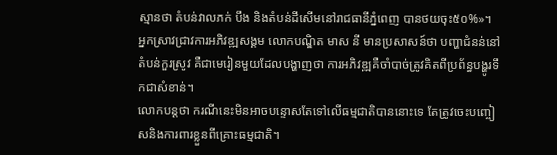ស្មានថា តំបន់វាលភក់ បឹង និងតំបន់ដីសើមនៅរាជធានីភ្នំពេញ បានថយចុះ៥០%»។
អ្នកស្រាវជ្រាវការអភិវឌ្ឍសង្គម លោកបណ្ឌិត មាស នី មានប្រសាសន៍ថា បញ្ហាជំនន់នៅតំបន់កួរស្រូវ គឺជាមេរៀនមួយដែលបង្ហាញថា ការអភិវឌ្ឍគឺចាំបាច់ត្រូវគិតពីប្រព័ន្ធបង្ហូរទឹកជាសំខាន់។
លោកបន្តថា ករណីនេះមិនអាចបន្ទោសតែទៅលើធម្មជាតិបាននោះទេ តែត្រូវចេះបញ្ចៀសនិងការពារខ្លួនពីគ្រោះធម្មជាតិ។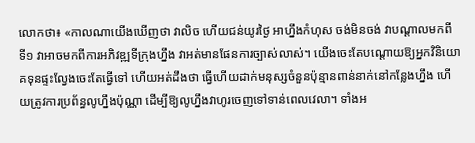លោកថា៖ «កាលណាយើងឃើញថា វាលិច ហើយជន់យូរថ្ងៃ អាហ្នឹងកំហុស ចង់មិនចង់ វាបណ្ដាលមកពី ទី១ វាអាចមកពីការអភិវឌ្ឍទីក្រុងហ្នឹង វាអត់មានផែនការច្បាស់លាស់។ យើងចេះតែបណ្ដោយឱ្យអ្នកវិនិយោគទុនផ្ទះល្វែងចេះតែធ្វើទៅ ហើយអត់ដឹងថា ធ្វើហើយដាក់មនុស្សចំនួនប៉ុន្មានពាន់នាក់នៅកន្លែងហ្នឹង ហើយត្រូវការប្រព័ន្ធលូហ្នឹងប៉ុណ្ណា ដើម្បីឱ្យលូហ្នឹងវាហូរចេញទៅទាន់ពេលវេលា។ ទាំងអ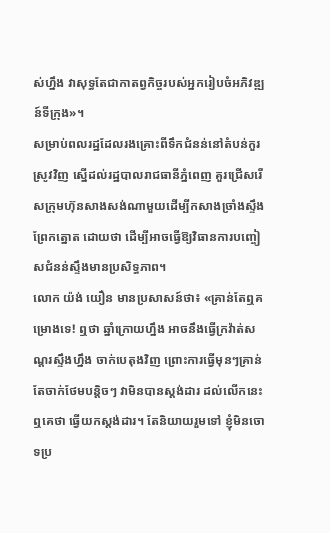ស់ហ្នឹង វាសុទ្ធតែជាកាតព្វកិច្ចរបស់អ្នករៀបចំអភិវឌ្ឍន៍ទីក្រុង»។
សម្រាប់ពលរដ្ឋដែលរងគ្រោះពីទឹកជំនន់នៅតំបន់កួរស្រូវវិញ ស្នើដល់រដ្ឋបាលរាជធានីភ្នំពេញ គួរជ្រើសរើសក្រុមហ៊ុនសាងសង់ណាមួយដើម្បីកសាងច្រាំងស្ទឹងព្រែកត្នោត ដោយថា ដើម្បីអាចធ្វើឱ្យវិធានការបញ្ចៀសជំនន់ស្ទឹងមានប្រសិទ្ធភាព។
លោក យ៉ង់ យឿន មានប្រសាសន៍ថា៖ «គ្រាន់តែឮគម្រោងទេ! ឮថា ឆ្នាំក្រោយហ្នឹង អាចនឹងធ្វើក្រវ៉ាត់សណ្ដរស្ទឹងហ្នឹង ចាក់បេតុងវិញ ព្រោះការធ្វើមុនៗគ្រាន់តែចាក់ថែមបន្ដិចៗ វាមិនបានស្ដង់ដារ ដល់លើកនេះឮគេថា ធ្វើយកស្ដង់ដារ។ តែនិយាយរួមទៅ ខ្ញុំមិនចោទប្រ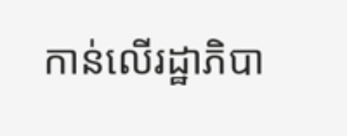កាន់លើរដ្ឋាភិបា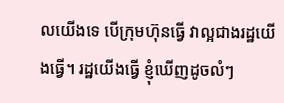លយើងទេ បើក្រុមហ៊ុនធ្វើ វាល្អជាងរដ្ឋយើងធ្វើ។ រដ្ឋយើងធ្វើ ខ្ញុំឃើញដូចលំៗ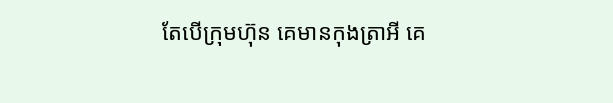តែបើក្រុមហ៊ុន គេមានកុងត្រាអី គេ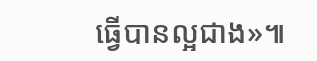ធ្វើបានល្អជាង»៕